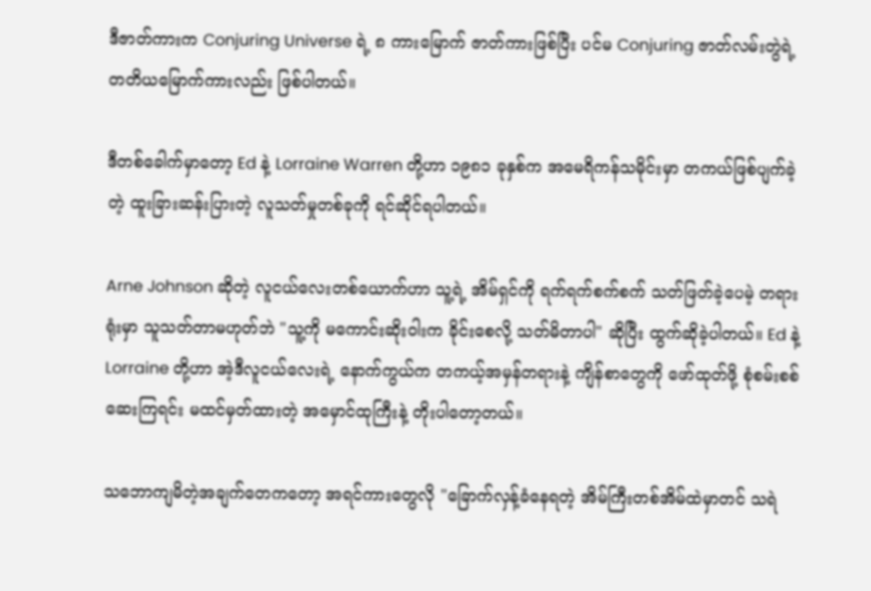ဒီဇာတ်ကားက Conjuring Universe ရဲ့ ၈ ကားမြောက် ဇာတ်ကားဖြစ်ပြီး ပင်မ Conjuring ဇာတ်လမ်းတွဲရဲ့ တတိယမြောက်ကားလည်း ဖြစ်ပါတယ်။

ဒီတစ်ခေါက်မှာတော့ Ed နဲ့ Lorraine Warren တို့ဟာ ၁၉၈၁ ခုနှစ်က အမေရိကန်သမိုင်းမှာ တကယ်ဖြစ်ပျက်ခဲ့တဲ့ ထူးခြားဆန်းပြားတဲ့ လူသတ်မှုတစ်ခုကို ရင်ဆိုင်ရပါတယ်။

Arne Johnson ဆိုတဲ့ လူငယ်လေးတစ်ယောက်ဟာ သူ့ရဲ့ အိမ်ရှင်ကို ရက်ရက်စက်စက် သတ်ဖြတ်ခဲ့ပေမဲ့ တရားရုံးမှာ သူသတ်တာမဟုတ်ဘဲ "သူ့ကို မကောင်းဆိုးဝါးက ခိုင်းစေလို့ သတ်မိတာပါ" ဆိုပြီး ထွက်ဆိုခဲ့ပါတယ်။ Ed နဲ့ Lorraine တို့ဟာ အဲ့ဒီလူငယ်လေးရဲ့ နောက်ကွယ်က တကယ့်အမှန်တရားနဲ့ ကျိန်စာတွေကို ဖော်ထုတ်ဖို့ စုံစမ်းစစ်ဆေးကြရင်း မထင်မှတ်ထားတဲ့ အမှောင်ထုကြီးနဲ့ တိုးပါတော့တယ်။

သဘောကျမိတဲ့အချက်တေကတော့ အရင်ကားတွေလို "ခြောက်လှန့်ခံနေရတဲ့ အိမ်ကြီးတစ်အိမ်ထဲမှာတင် သရဲ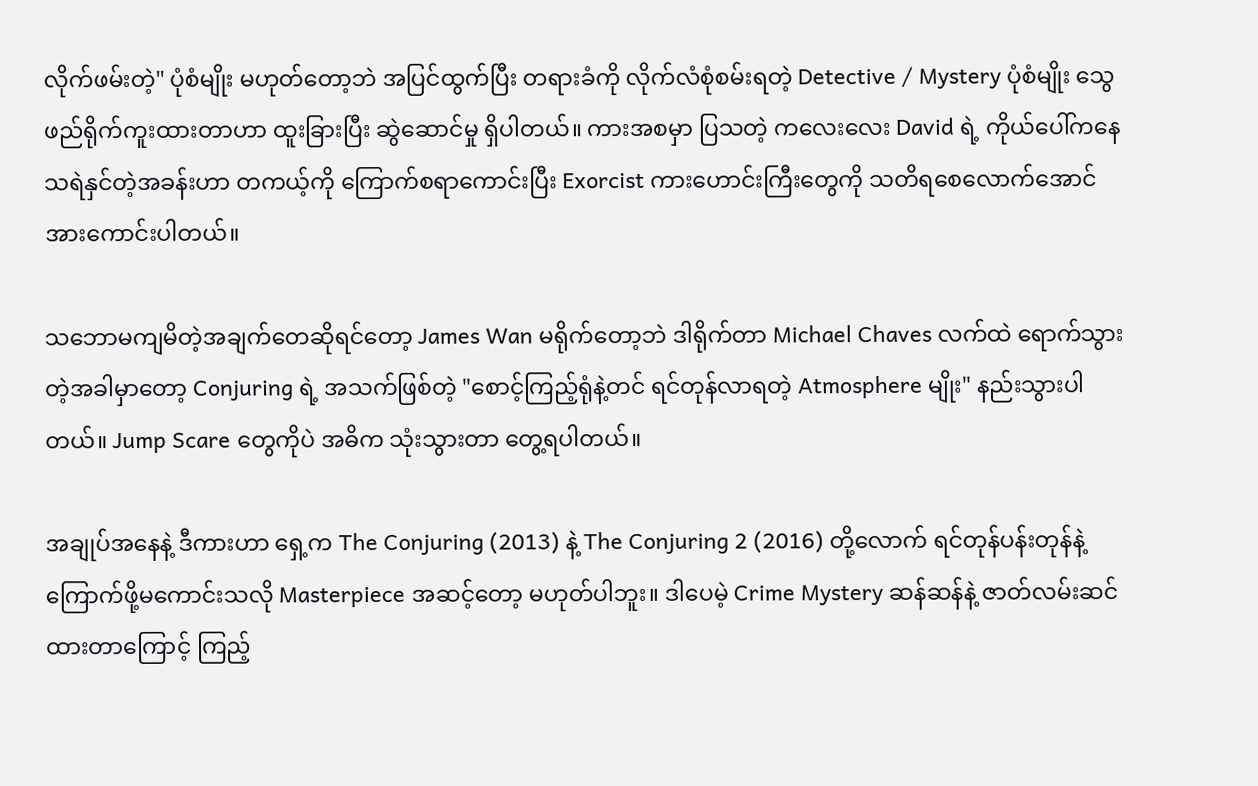လိုက်ဖမ်းတဲ့" ပုံစံမျိုး မဟုတ်တော့ဘဲ အပြင်ထွက်ပြီး တရားခံကို လိုက်လံစုံစမ်းရတဲ့ Detective / Mystery ပုံစံမျိုး သွေဖည်ရိုက်ကူးထားတာဟာ ထူးခြားပြီး ဆွဲဆောင်မှု ရှိပါတယ်။ ကားအစမှာ ပြသတဲ့ ကလေးလေး David ရဲ့ ကိုယ်ပေါ်ကနေ သရဲနှင်တဲ့အခန်းဟာ တကယ့်ကို ကြောက်စရာကောင်းပြီး Exorcist ကားဟောင်းကြီးတွေကို သတိရစေလောက်အောင် အားကောင်းပါတယ်။

သဘောမကျမိတဲ့အချက်တေဆိုရင်တော့ James Wan မရိုက်တော့ဘဲ ဒါရိုက်တာ Michael Chaves လက်ထဲ ရောက်သွားတဲ့အခါမှာတော့ Conjuring ရဲ့ အသက်ဖြစ်တဲ့ "စောင့်ကြည့်ရုံနဲ့တင် ရင်တုန်လာရတဲ့ Atmosphere မျိုး" နည်းသွားပါတယ်။ Jump Scare တွေကိုပဲ အဓိက သုံးသွားတာ တွေ့ရပါတယ်။

အချုပ်အနေနဲ့ ဒီကားဟာ ရှေ့က The Conjuring (2013) နဲ့ The Conjuring 2 (2016) တို့လောက် ရင်တုန်ပန်းတုန်နဲ့ ကြောက်ဖို့မကောင်းသလို Masterpiece အဆင့်တော့ မဟုတ်ပါဘူး။ ဒါပေမဲ့ Crime Mystery ဆန်ဆန်နဲ့ ဇာတ်လမ်းဆင်ထားတာကြောင့် ကြည့်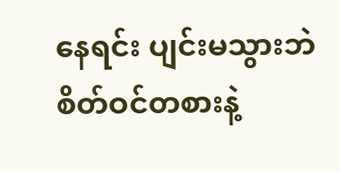နေရင်း ပျင်းမသွားဘဲ စိတ်ဝင်တစားနဲ့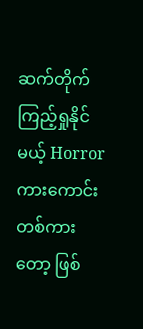ဆက်တိုက် ကြည့်ရှုနိုင်မယ့် Horror ကားကောင်းတစ်ကားတော့ ဖြစ်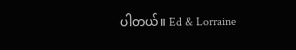ပါတယ်။ Ed & Lorraine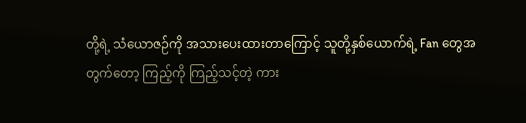တို့ရဲ့ သံယောဇဉ်ကို အသားပေးထားတာကြောင့် သူတို့နှစ်ယောက်ရဲ့ Fan တွေအတွက်တော့ ကြည့်ကို ကြည့်သင့်တဲ့ ကား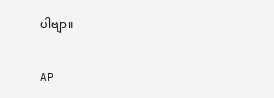ပါဗျာ။

AP